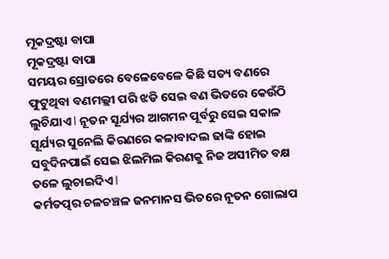ମୂକଦ୍ରଷ୍ଟା ବାପା
ମୂକଦ୍ରଷ୍ଟା ବାପା
ସମୟର ସ୍ରୋତରେ ବେଳେବେଳେ କିଛି ସତ୍ୟ ବଣରେ ଫୁଟୁଥିବା ବଣମଲ୍ଲୀ ପରି ଝଡି ସେଇ ବଣ ଭିତରେ କେଉଁଠି ଲୁଚିଯାଏ l ନୂତନ ସୂର୍ଯ୍ୟର ଆଗମନ ପୂର୍ବରୁ ସେଇ ସକାଳ ସୂର୍ଯ୍ୟର ସୁନେଲି କିରଣରେ କଳାବାଦଲ ଢାଙ୍କି ହୋଇ ସବୁଦିନପାଇଁ ସେଇ ଝିଲମିଲ କିରଣକୁ ନିଜ ଅସୀମିତ ବକ୍ଷ ତଳେ ଲୁଚାଇଦିଏ l
କର୍ମତତ୍ପର ଚଳଚଞ୍ଚଳ ଜନମାନସ ଭିତରେ ନୂତନ ଗୋଲାପ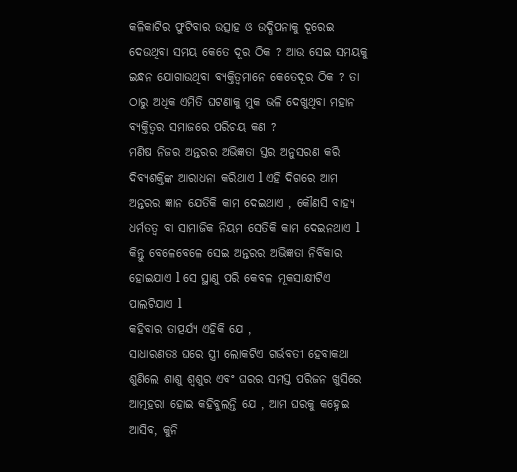କଳିକାଟିର ଫୁଟିବାର ଉତ୍ସାହ ଓ ଉଦ୍ଧିପନାକୁ ଦୂରେଇ ଦେଉଥିବା ସମୟ କେତେ ଦୂର ଠିକ ? ଆଉ ସେଇ ସମୟକୁ ଇନ୍ଧନ ଯୋଗାଉଥିବା ବ୍ୟକ୍ତିତ୍ୱମାନେ କେତେଦୂର ଠିକ ? ତା ଠାରୁ ଅଧିକ ଏମିତି ଘଟଣାକୁ ମୁକ ଭଳି ଦେଖୁଥିବା ମହାନ ବ୍ୟକ୍ତିତ୍ୱର ସମାଜରେ ପରିଚୟ କଣ ?
ମଣିଷ ନିଜର ଅନ୍ତରର ଅଭିଜ୍ଞତା ସ୍ତର ଅନୁସରଣ କରି ଦିବ୍ୟଶକ୍ତିଙ୍କ ଆରାଧନା କରିଥାଏ l ଏହି ଦିଗରେ ଆମ ଅନ୍ତରର ଜ୍ଞାନ ଯେତିକି କାମ ଦେଇଥାଏ , କୌଣସି ବାହ୍ୟ ଧର୍ମତତ୍ୱ ବା ସାମାଜିକ ନିୟମ ସେତିକି କାମ ଦେଇନଥାଏ l କିନ୍ତୁ ବେଳେବେଳେ ସେଇ ଅନ୍ତରର ଅଭିଜ୍ଞତା ନିର୍ବିକାର ହୋଇଯାଏ l ସେ ସ୍ଥାଣୁ ପରି କେବଳ ମୂକସାକ୍ଷୀଟିଏ ପାଲଟିଯାଏ l
କହିବାର ତାତ୍ପର୍ଯ୍ୟ ଏହିକି ଯେ ,
ସାଧାରଣତଃ ଘରେ ସ୍ତ୍ରୀ ଲୋକଟିଏ ଗର୍ଭବତୀ ହେବାକଥା ଶୁଣିଲେ ଶାଶୁ ଶ୍ୱଶୁର ଏବଂ ଘରର ସମସ୍ତ ପରିଜନ ଖୁସିରେ ଆତ୍ମହରା ହୋଇ କହିବୁଲନ୍ତି ଯେ , ଆମ ଘରକୁ କହ୍ନେଇ ଆସିବ, କୁନି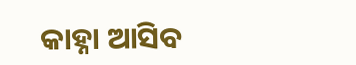କାହ୍ନା ଆସିବ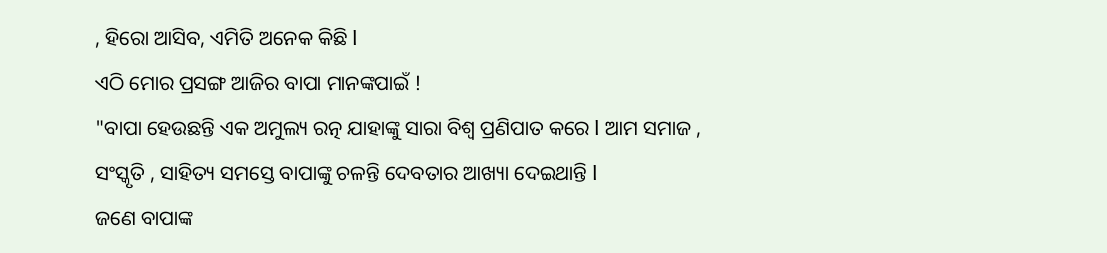, ହିରୋ ଆସିବ, ଏମିତି ଅନେକ କିଛି l
ଏଠି ମୋର ପ୍ରସଙ୍ଗ ଆଜିର ବାପା ମାନଙ୍କପାଇଁ !
"ବାପା ହେଉଛନ୍ତି ଏକ ଅମୁଲ୍ୟ ରତ୍ନ ଯାହାଙ୍କୁ ସାରା ବିଶ୍ୱ ପ୍ରଣିପାତ କରେ l ଆମ ସମାଜ , ସଂସ୍କୃତି , ସାହିତ୍ୟ ସମସ୍ତେ ବାପାଙ୍କୁ ଚଳନ୍ତି ଦେବତାର ଆଖ୍ୟା ଦେଇଥାନ୍ତି l
ଜଣେ ବାପାଙ୍କ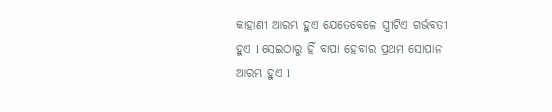କାହାଣୀ ଆରମ୍ଭ ହୁଏ ଯେତେବେଳେ ସ୍ତ୍ରୀଟିଏ ଗର୍ଭବତୀ ହୁଏ l ସେଇଠାରୁ ହିଁ ବାପା ହେବାର ପ୍ରଥମ ସୋପାନ ଆରମ୍ଭ ହୁଏ l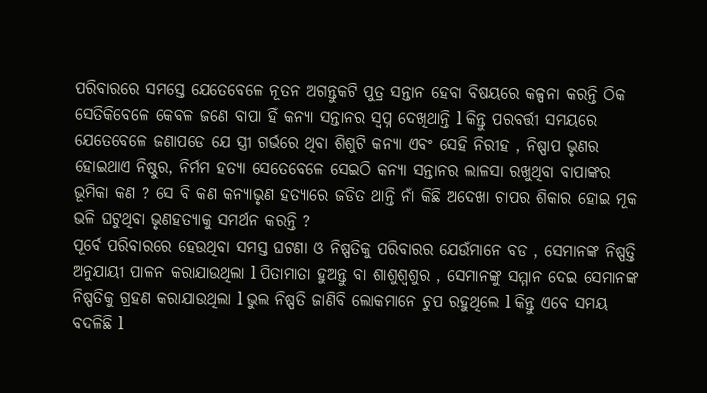ପରିବାରରେ ସମସ୍ତେ ଯେତେବେଳେ ନୂତନ ଅଗନ୍ତୁକଟି ପୁତ୍ର ସନ୍ତାନ ହେବା ବିଷୟରେ କଳ୍ପନା କରନ୍ତି ଠିକ ସେତିକିବେଳେ କେବଳ ଜଣେ ବାପା ହିଁ କନ୍ୟା ସନ୍ତାନର ସ୍ୱପ୍ନ ଦେଖିଥାନ୍ତି l କିନ୍ତୁ ପରବର୍ତ୍ତୀ ସମୟରେ ଯେତେବେଳେ ଜଣାପଡେ ଯେ ସ୍ତ୍ରୀ ଗର୍ଭରେ ଥିବା ଶିଶୁଟି କନ୍ୟା ଏବଂ ସେହି ନିରୀହ , ନିଷ୍ପାପ ଭୃଣର ହୋଇଥାଏ ନିଷ୍ଠୁର, ନିର୍ମମ ହତ୍ୟା ସେତେବେଳେ ସେଇଠି କନ୍ୟା ସନ୍ତାନର ଲାଳସା ରଖୁଥିବା ବାପାଙ୍କର ଭୂମିକା କଣ ? ସେ ବି କଣ କନ୍ୟାଭୃଣ ହତ୍ୟାରେ ଜଡିତ ଥାନ୍ତି ନାଁ କିଛି ଅଦେଖା ଚାପର ଶିକାର ହୋଇ ମୂକ ଭଳି ଘଟୁଥିବା ଭୃଣହତ୍ୟାକୁ ସମର୍ଥନ କରନ୍ତି ?
ପୂର୍ବେ ପରିବାରରେ ହେଉଥିବା ସମସ୍ତ ଘଟଣା ଓ ନିଷ୍ପତିକୁ ପରିବାରର ଯେଉଁମାନେ ବଡ , ସେମାନଙ୍କ ନିଷ୍ପତ୍ତି ଅନୁଯାୟୀ ପାଳନ କରାଯାଉଥିଲା l ପିତାମାତା ହୁଅନ୍ତୁ ବା ଶାଶୁଶ୍ୱଶୁର , ସେମାନଙ୍କୁ ସମ୍ମାନ ଦେଇ ସେମାନଙ୍କ ନିଷ୍ପତିକୁ ଗ୍ରହଣ କରାଯାଉଥିଲା l ଭୁଲ ନିଷ୍ପତି ଜାଣିବି ଲୋକମାନେ ଚୁପ ରହୁଥିଲେ l କିନ୍ତୁ ଏବେ ସମୟ ବଦଳିଛି l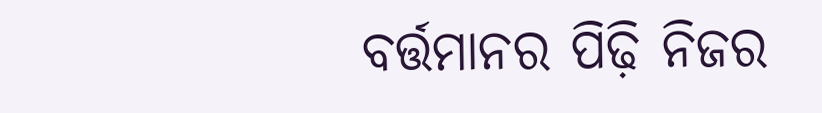ବର୍ତ୍ତମାନର ପିଢ଼ି ନିଜର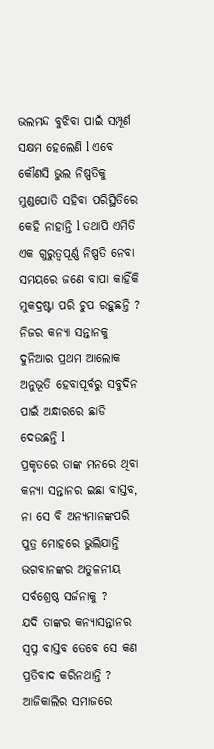ଭଲମନ୍ଦ ବୁଝିବା ପାଇଁ ସମ୍ପୂର୍ଣ ସକ୍ଷମ ହେଲେଣି l ଏବେ କୌଣସି ଭୁଲ ନିଷ୍ପତିକୁ ମୁଣ୍ଡପୋତି ସହିବା ପରିସ୍ଥିତିରେ କେହି ନାହାନ୍ତି l ତଥାପି ଏମିତି ଏକ ଗୁରୁତ୍ୱପୂର୍ଣ୍ଣ ନିଷ୍ପତି ନେବା ସମୟରେ ଜଣେ ବାପା କାହିଁକି ମୁକଦ୍ରଷ୍ଟା ପରି ଚୁପ ରହୁଛନ୍ତି ? ନିଜର କନ୍ୟା ସନ୍ତାନକୁ ଦୁନିଆର ପ୍ରଥମ ଆଲୋକ ଅନୁଭୂତି ହେବାପୂର୍ବରୁ ସବୁଦିନ ପାଇଁ ଅନ୍ଧାରରେ ଛାଡି ଦେଉଛନ୍ତି l
ପ୍ରକୃତରେ ତାଙ୍କ ମନରେ ଥିବା କନ୍ୟା ସନ୍ତାନର ଇଛା ବାସ୍ତବ, ନା ସେ ବି ଅନ୍ୟମାନଙ୍କପରି ପୁତ୍ର ମୋହରେ ଭୁଲିଯାନ୍ତି ଭଗବାନଙ୍କର ଅତୁଳନୀୟ ସର୍ବଶ୍ରେଷ୍ଠ ସର୍ଜନାକୁ ?
ଯଦି ତାଙ୍କର କନ୍ୟାସନ୍ତାନର ସ୍ୱପ୍ନ ବାସ୍ତବ ତେବେ ସେ କଣ ପ୍ରତିବାଦ କରିନଥାନ୍ତି ? ଆଜିକାଲିର ସମାଜରେ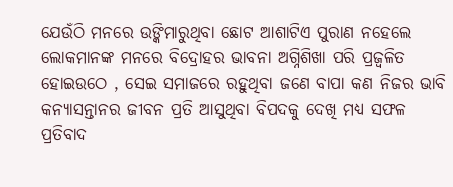ଯେଉଁଠି ମନରେ ଉଙ୍କିମାରୁଥିବା ଛୋଟ ଆଶାଟିଏ ପୁରାଣ ନହେଲେ ଲୋକମାନଙ୍କ ମନରେ ବିଦ୍ରୋହର ଭାବନା ଅଗ୍ନିଶିଖା ପରି ପ୍ରଜ୍ୱଳିତ ହୋଇଉଠେ , ସେଇ ସମାଜରେ ରହୁଥିବା ଜଣେ ବାପା କଣ ନିଜର ଭାବି କନ୍ୟାସନ୍ତାନର ଜୀବନ ପ୍ରତି ଆସୁଥିବା ବିପଦକୁ ଦେଖି ମଧ୍ୟ ସଫଳ ପ୍ରତିବାଦ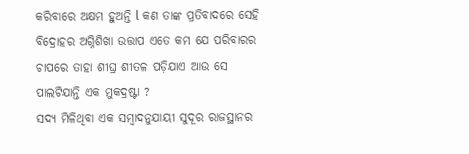କରିବାରେ ଅକ୍ଷମ ହୁଅନ୍ତି l କଣ ତାଙ୍କ ପ୍ରତିବାଦରେ ସେହି ବିଦ୍ରୋହର ଅଗ୍ନିଶିଖା ଉତ୍ତାପ ଏତେ କମ ଯେ ପରିବାରର ଚାପରେ ତାହା ଶୀଘ୍ର ଶୀତଳ ପଡ଼ିଯାଏ ଆଉ ସେ ପାଲଟିଯାନ୍ତି ଏକ ମୁକଦ୍ରଷ୍ଟା ?
ସଦ୍ୟ ମିଳିଥିବା ଏକ ସମ୍ବାଦନୁଯାୟୀ ସୁଦୂର ରାଜସ୍ଥାନର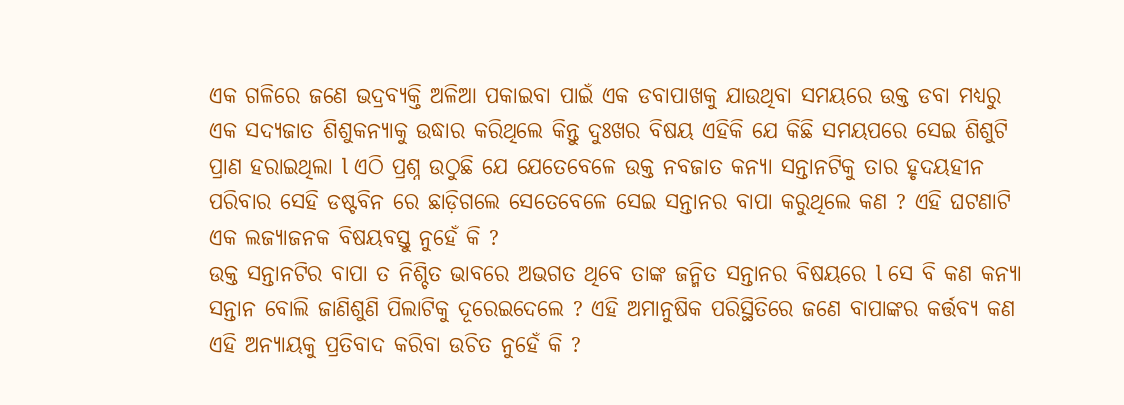ଏକ ଗଳିରେ ଜଣେ ଭଦ୍ରବ୍ୟକ୍ତି ଅଳିଆ ପକାଇବା ପାଇଁ ଏକ ଡବାପାଖକୁ ଯାଉଥିବା ସମୟରେ ଉକ୍ତ ଡବା ମଧ୍ୟରୁ ଏକ ସଦ୍ୟଜାତ ଶିଶୁକନ୍ୟାକୁ ଉଦ୍ଧାର କରିଥିଲେ କିନ୍ତୁ ଦୁଃଖର ବିଷୟ ଏହିକି ଯେ କିଛି ସମୟପରେ ସେଇ ଶିଶୁଟି ପ୍ରାଣ ହରାଇଥିଲା l ଏଠି ପ୍ରଶ୍ନ ଉଠୁଛି ଯେ ଯେତେବେଳେ ଉକ୍ତ ନବଜାତ କନ୍ୟା ସନ୍ତାନଟିକୁ ତାର ହୃଦୟହୀନ ପରିବାର ସେହି ଡଷ୍ଟବିନ ରେ ଛାଡ଼ିଗଲେ ସେତେବେଳେ ସେଇ ସନ୍ତାନର ବାପା କରୁଥିଲେ କଣ ? ଏହି ଘଟଣାଟି ଏକ ଲଜ୍ୟାଜନକ ବିଷୟବସ୍ତୁ ନୁହେଁ କି ?
ଉକ୍ତ ସନ୍ତାନଟିର ବାପା ତ ନିଶ୍ଚିତ ଭାବରେ ଅଭଗତ ଥିବେ ତାଙ୍କ ଜନ୍ମିତ ସନ୍ତାନର ବିଷୟରେ l ସେ ବି କଣ କନ୍ୟା ସନ୍ତାନ ବୋଲି ଜାଣିଶୁଣି ପିଲାଟିକୁ ଦୂରେଇଦେଲେ ? ଏହି ଅମାନୁଷିକ ପରିସ୍ଥିତିରେ ଜଣେ ବାପାଙ୍କର କର୍ତ୍ତବ୍ୟ କଣ ଏହି ଅନ୍ୟାୟକୁ ପ୍ରତିବାଦ କରିବା ଉଚିତ ନୁହେଁ କି ?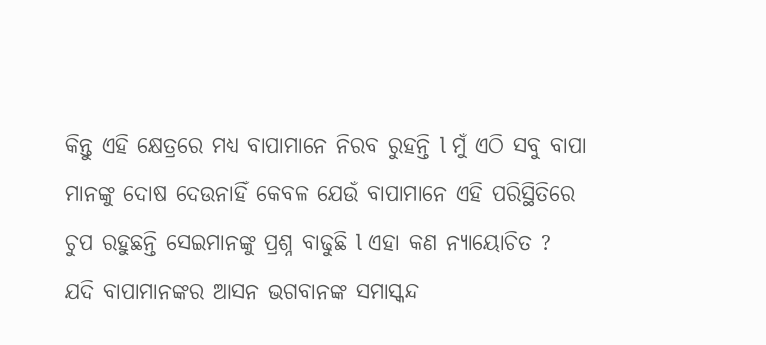କିନ୍ତୁ ଏହି କ୍ଷେତ୍ରରେ ମଧ୍ୟ ବାପାମାନେ ନିରବ ରୁହନ୍ତି l ମୁଁ ଏଠି ସବୁ ବାପା ମାନଙ୍କୁ ଦୋଷ ଦେଉନାହିଁ କେବଳ ଯେଉଁ ବାପାମାନେ ଏହି ପରିସ୍ଥିତିରେ ଚୁପ ରହୁଛନ୍ତି ସେଇମାନଙ୍କୁ ପ୍ରଶ୍ନ ବାଢୁଛି l ଏହା କଣ ନ୍ୟାୟୋଚିତ ?
ଯଦି ବାପାମାନଙ୍କର ଆସନ ଭଗବାନଙ୍କ ସମାସ୍କନ୍ଦ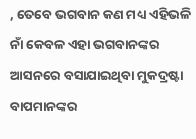, ତେବେ ଭଗବାନ କଣ ମଧ୍ୟ ଏହିଭଳି ନାଁ କେବଳ ଏହା ଭଗବାନଙ୍କର ଆସନରେ ବସାଯାଇଥିବା ମୁକଦ୍ରଷ୍ଟା ବାପମାନଙ୍କର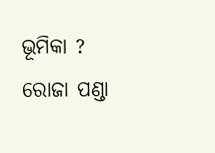ଭୂମିକା ?
ରୋଜା ପଣ୍ଡା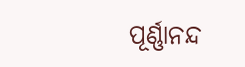ପୂର୍ଣ୍ଣାନନ୍ଦ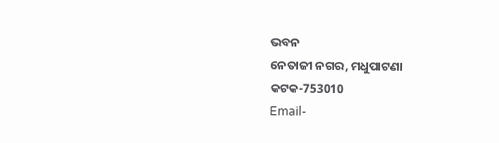ଭବନ
ନେତାଜୀ ନଗର, ମଧୁପାଟଣା
କଟକ-753010
Email-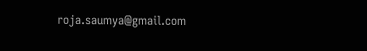roja.saumya@gmail.com